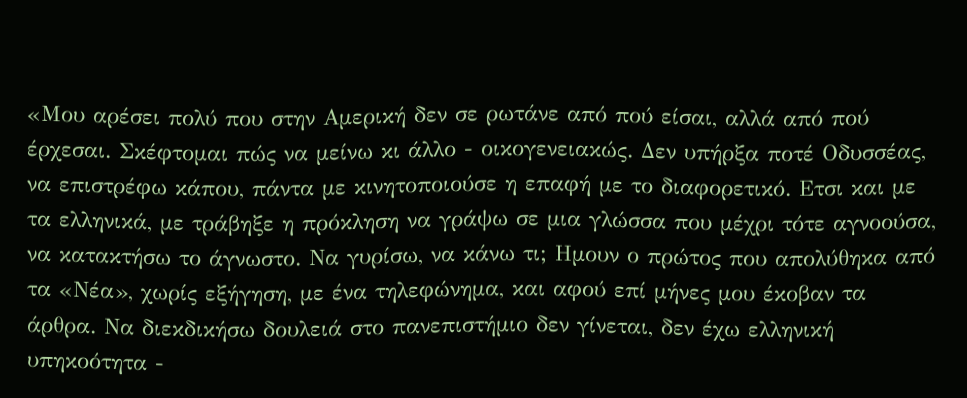«Μου αρέσει πολύ που στην Αμερική δεν σε ρωτάνε από πού είσαι, αλλά από πού έρχεσαι. Σκέφτομαι πώς να μείνω κι άλλο - οικογενειακώς. Δεν υπήρξα ποτέ Οδυσσέας, να επιστρέφω κάπου, πάντα με κινητοποιούσε η επαφή με το διαφορετικό. Ετσι και με τα ελληνικά, με τράβηξε η πρόκληση να γράψω σε μια γλώσσα που μέχρι τότε αγνοούσα, να κατακτήσω το άγνωστο. Να γυρίσω, να κάνω τι; Ημουν ο πρώτος που απολύθηκα από τα «Νέα», χωρίς εξήγηση, με ένα τηλεφώνημα, και αφού επί μήνες μου έκοβαν τα άρθρα. Να διεκδικήσω δουλειά στο πανεπιστήμιο δεν γίνεται, δεν έχω ελληνική υπηκοότητα -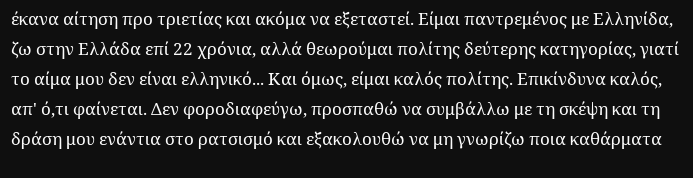έκανα αίτηση προ τριετίας και ακόμα να εξεταστεί. Είμαι παντρεμένος με Ελληνίδα, ζω στην Ελλάδα επί 22 χρόνια, αλλά θεωρούμαι πολίτης δεύτερης κατηγορίας, γιατί το αίμα μου δεν είναι ελληνικό... Και όμως, είμαι καλός πολίτης. Επικίνδυνα καλός, απ' ό,τι φαίνεται. Δεν φοροδιαφεύγω, προσπαθώ να συμβάλλω με τη σκέψη και τη δράση μου ενάντια στο ρατσισμό και εξακολουθώ να μη γνωρίζω ποια καθάρματα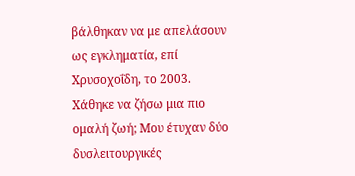βάλθηκαν να με απελάσουν ως εγκληματία, επί Χρυσοχοΐδη, το 2003. Χάθηκε να ζήσω μια πιο ομαλή ζωή; Μου έτυχαν δύο δυσλειτουργικές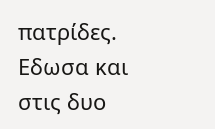πατρίδες. Εδωσα και στις δυο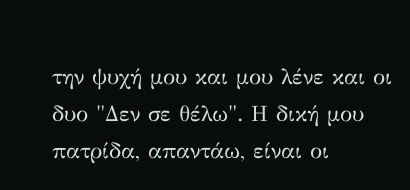την ψυχή μου και μου λένε και οι δυο "Δεν σε θέλω". Η δική μου πατρίδα, απαντάω, είναι οι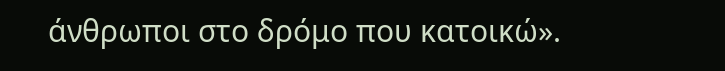άνθρωποι στο δρόμο που κατοικώ».